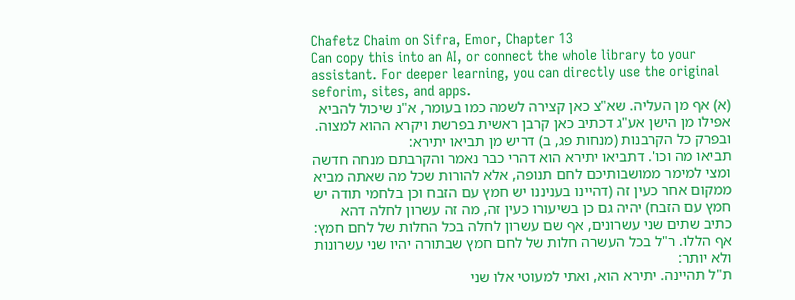Chafetz Chaim on Sifra, Emor, Chapter 13
Can copy this into an AI, or connect the whole library to your assistant. For deeper learning, you can directly use the original seforim, sites, and apps.
(א) אף מן העליה. שא"צ כאן קצירה לשמה כמו בעומר, א"נ שיכול להביא אפילו מן הישן אע"ג דכתיב כאן קרבן ראשית בפרשת ויקרא ההוא למצוה. ובפרק כל הקרבנות (מנחות פג, ב) דריש מן תביאו יתירא:
תביאו מה וכו'. דתביאו יתירא הוא דהרי כבר נאמר והקרבתם מנחה חדשה ומצי למימר ממושבותיכם לחם תנופה, אלא להורות שכל מה שאתה מביא ממקום אחר כעין זה (דהיינו בעניננו יש חמץ עם הזבח וכן בלחמי תודה יש חמץ עם הזבח) יהיה גם כן בשיעורו כעין זה, מה זה עשרון לחלה דהא כתיב שתים שני עשרונים, אף שם עשרון לחלה בכל החלות של לחם חמץ:
אף הללו. ר"ל בכל העשרה חלות של לחם חמץ שבתורה יהיו שני עשרונות ולא יותר:
ת"ל תהיינה. יתירא הוא, ואתי למעוטי אלו שני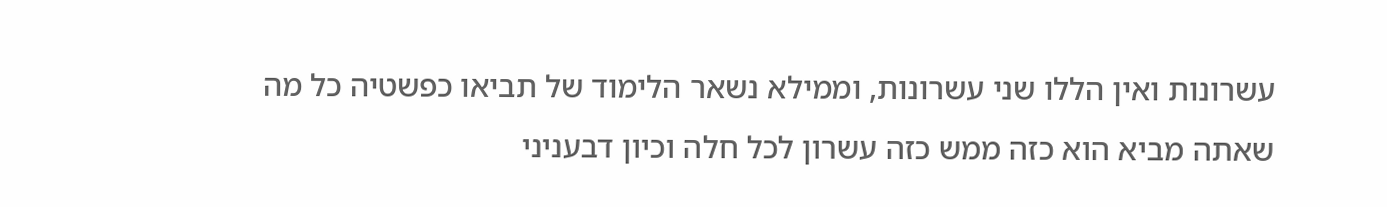עשרונות ואין הללו שני עשרונות, וממילא נשאר הלימוד של תביאו כפשטיה כל מה שאתה מביא הוא כזה ממש כזה עשרון לכל חלה וכיון דבעניני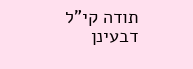תודה קי"ל דבעינן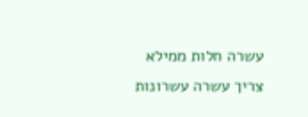עשרה חלות ממילא צריך עשרה עשרונות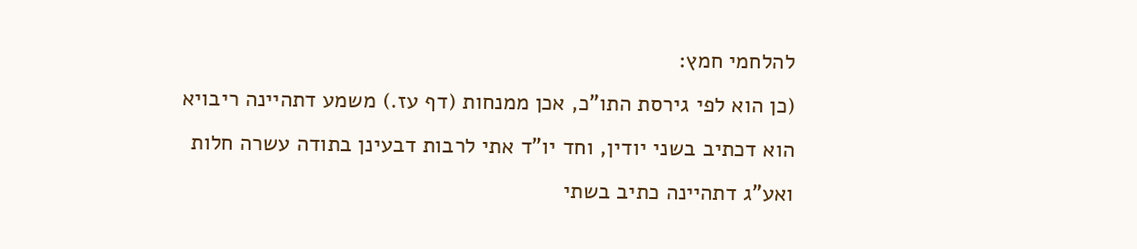להלחמי חמץ:
(כן הוא לפי גירסת התו"כ, אכן ממנחות (דף עז.) משמע דתהיינה ריבויא הוא דכתיב בשני יודין, וחד יו"ד אתי לרבות דבעינן בתודה עשרה חלות ואע"ג דתהיינה כתיב בשתי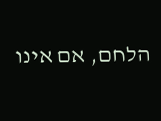הלחם, אם אינו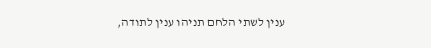ענין לשתי הלחם תניהו ענין לתודה,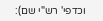וכדפי' רש"י שם):